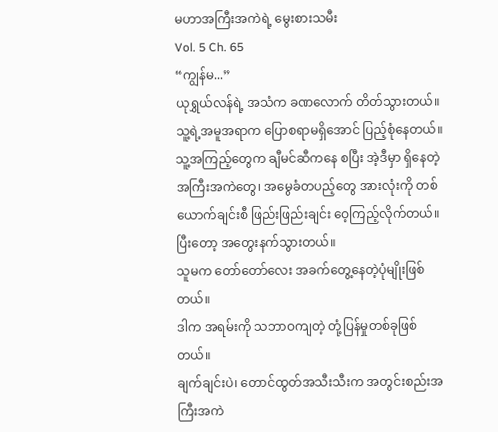မဟာအကြီးအကဲရဲ့ မွေးစားသမီး
Vol. 5 Ch. 65
“ကျွန်မ...”
ယုရွှယ်လန်ရဲ့ အသံက ခဏလောက် တိတ်သွားတယ်။ သူ့ရဲ့အမူအရာက ပြောစရာမရှိအောင် ပြည့်စုံနေတယ်။ သူ့အကြည့်တွေက ချီမင်ဆီကနေ စပြီး အဲ့ဒီမှာ ရှိနေတဲ့ အကြီးအကဲတွေ၊ အမွေခံတပည့်တွေ အားလုံးကို တစ်ယောက်ချင်းစီ ဖြည်းဖြည်းချင်း ဝေ့ကြည့်လိုက်တယ်။ ပြီးတော့ အတွေးနက်သွားတယ်။
သူမက တော်တော်လေး အခက်တွေ့နေတဲ့ပုံမျိုးဖြစ်တယ်။
ဒါက အရမ်းကို သဘာဝကျတဲ့ တုံ့ပြန်မှုတစ်ခုဖြစ်တယ်။
ချက်ချင်းပဲ၊ တောင်ထွတ်အသီးသီးက အတွင်းစည်းအကြီးအကဲ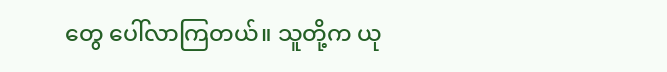တွေ ပေါ်လာကြတယ်။ သူတို့က ယု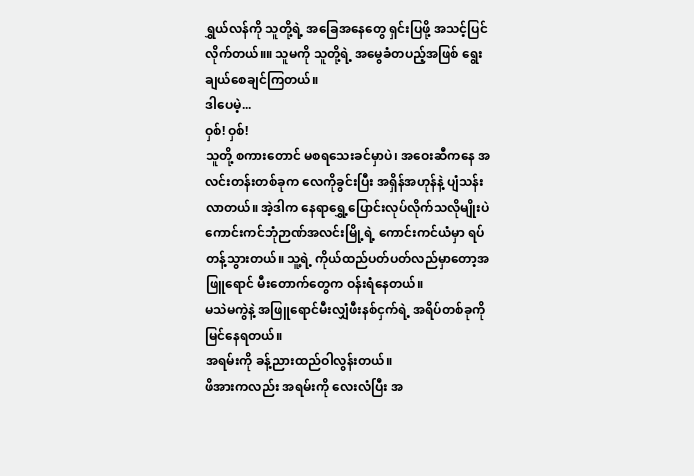ရွှယ်လန်ကို သူတို့ရဲ့ အခြေအနေတွေ ရှင်းပြဖို့ အသင့်ပြင်လိုက်တယ်။။ သူမကို သူတို့ရဲ့ အမွေခံတပည့်အဖြစ် ရွေးချယ်စေချင်ကြတယ်။
ဒါပေမဲ့...
ဝှစ်! ဝှစ်!
သူတို့ စကားတောင် မစရသေးခင်မှာပဲ၊ အဝေးဆီကနေ အလင်းတန်းတစ်ခုက လေကိုခွင်းပြီး အရှိန်အဟုန်နဲ့ ပျံသန်းလာတယ်။ အဲ့ဒါက နေရာရွှေ့ပြောင်းလုပ်လိုက်သလိုမျိုးပဲ ကောင်းကင်ဘုံဉာဏ်အလင်းမြို့ရဲ့ ကောင်းကင်ယံမှာ ရပ်တန့်သွားတယ်။ သူ့ရဲ့ ကိုယ်ထည်ပတ်ပတ်လည်မှာတော့အဖြူရောင် မီးတောက်တွေက ဝန်းရံနေတယ်။
မသဲမကွဲနဲ့ အဖြူရောင်မီးလျှံဖီးနစ်ငှက်ရဲ့ အရိပ်တစ်ခုကို မြင်နေရတယ်။
အရမ်းကို ခန့်ညားထည်ဝါလွန်းတယ်။
ဖိအားကလည်း အရမ်းကို လေးလံပြီး အ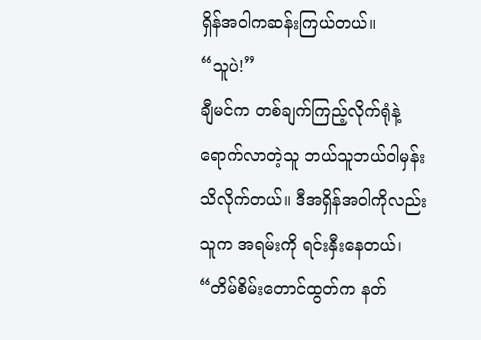ရှိန်အဝါကဆန်းကြယ်တယ်။
“သူပဲ!”
ချီမင်က တစ်ချက်ကြည့်လိုက်ရုံနဲ့ ရောက်လာတဲ့သူ ဘယ်သူဘယ်ဝါမှန်း သိလိုက်တယ်။ ဒီအရှိန်အဝါကိုလည်း သူက အရမ်းကို ရင်းနှီးနေတယ်၊ “တိမ်စိမ်းတောင်ထွတ်က နတ်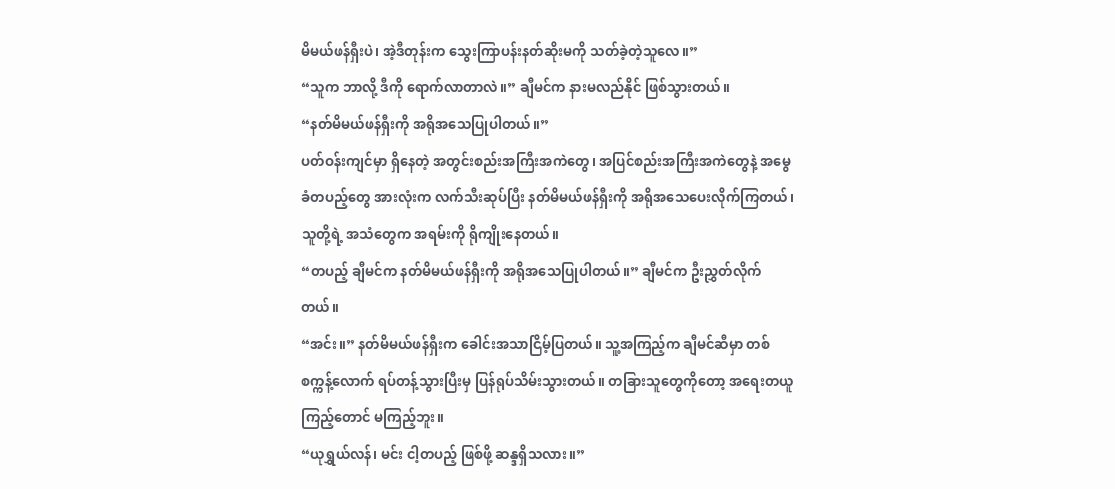မိမယ်ဖန်ရှီးပဲ၊ အဲ့ဒီတုန်းက သွေးကြာပန်းနတ်ဆိုးမကို သတ်ခဲ့တဲ့သူလေ။”
“သူက ဘာလို့ ဒီကို ရောက်လာတာလဲ။” ချီမင်က နားမလည်နိုင် ဖြစ်သွားတယ်။
“နတ်မိမယ်ဖန်ရှီးကို အရိုအသေပြုပါတယ်။”
ပတ်ဝန်းကျင်မှာ ရှိနေတဲ့ အတွင်းစည်းအကြီးအကဲတွေ၊ အပြင်စည်းအကြီးအကဲတွေနဲ့ အမွေခံတပည့်တွေ အားလုံးက လက်သီးဆုပ်ပြီး နတ်မိမယ်ဖန်ရှီးကို အရိုအသေပေးလိုက်ကြတယ်၊ သူတို့ရဲ့ အသံတွေက အရမ်းကို ရိုကျိုးနေတယ်။
“တပည့် ချီမင်က နတ်မိမယ်ဖန်ရှီးကို အရိုအသေပြုပါတယ်။” ချီမင်က ဦးညွှတ်လိုက်တယ်။
“အင်း။” နတ်မိမယ်ဖန်ရှီးက ခေါင်းအသာငြိမ့်ပြတယ်။ သူ့အကြည့်က ချီမင်ဆီမှာ တစ်စက္ကန့်လောက် ရပ်တန့်သွားပြီးမှ ပြန်ရုပ်သိမ်းသွားတယ်။ တခြားသူတွေကိုတော့ အရေးတယူ ကြည့်တောင် မကြည့်ဘူး။
“ယုရွှယ်လန်၊ မင်း ငါ့တပည့် ဖြစ်ဖို့ ဆန္ဒရှိသလား။”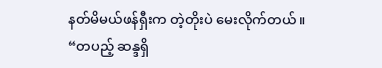နတ်မိမယ်ဖန်ရှီးက တဲ့တိုးပဲ မေးလိုက်တယ်။
“တပည့် ဆန္ဒရှိ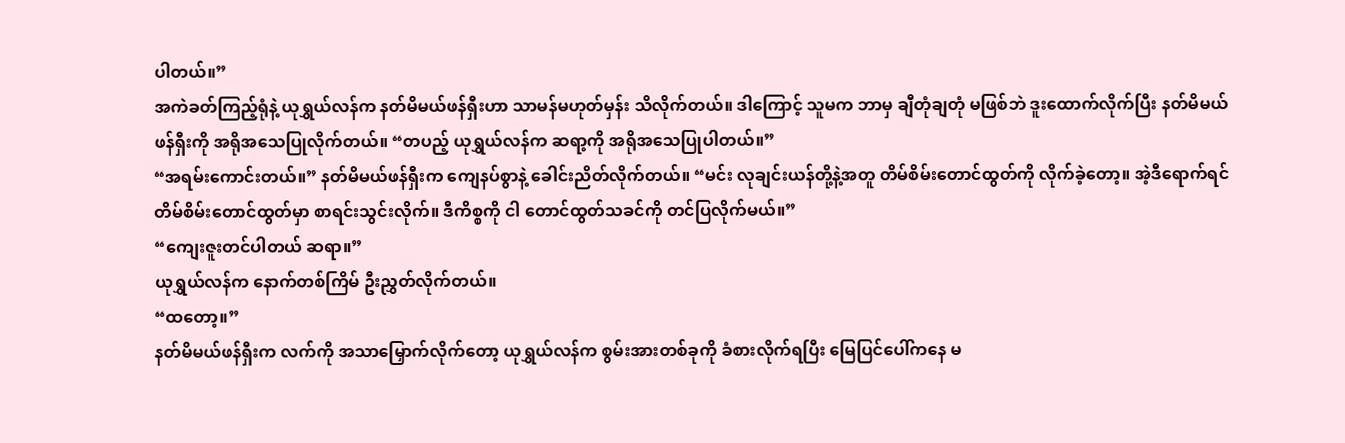ပါတယ်။”
အကဲခတ်ကြည့်ရုံနဲ့ ယုရွှယ်လန်က နတ်မိမယ်ဖန်ရှီးဟာ သာမန်မဟုတ်မှန်း သိလိုက်တယ်။ ဒါကြောင့် သူမက ဘာမှ ချီတုံချတုံ မဖြစ်ဘဲ ဒူးထောက်လိုက်ပြီး နတ်မိမယ်ဖန်ရှီးကို အရိုအသေပြုလိုက်တယ်။ “တပည့် ယုရွှယ်လန်က ဆရာ့ကို အရိုအသေပြုပါတယ်။”
“အရမ်းကောင်းတယ်။” နတ်မိမယ်ဖန်ရှီးက ကျေနပ်စွာနဲ့ ခေါင်းညိတ်လိုက်တယ်။ “မင်း လုချင်းယန်တို့နဲ့အတူ တိမ်စိမ်းတောင်ထွတ်ကို လိုက်ခဲ့တော့။ အဲ့ဒီရောက်ရင် တိမ်စိမ်းတောင်ထွတ်မှာ စာရင်းသွင်းလိုက်။ ဒီကိစ္စကို ငါ တောင်ထွတ်သခင်ကို တင်ပြလိုက်မယ်။”
“ကျေးဇူးတင်ပါတယ် ဆရာ။”
ယုရွှယ်လန်က နောက်တစ်ကြိမ် ဦးညွှတ်လိုက်တယ်။
“ထတော့။”
နတ်မိမယ်ဖန်ရှီးက လက်ကို အသာမြှောက်လိုက်တော့ ယုရွှယ်လန်က စွမ်းအားတစ်ခုကို ခံစားလိုက်ရပြီး မြေပြင်ပေါ်ကနေ မ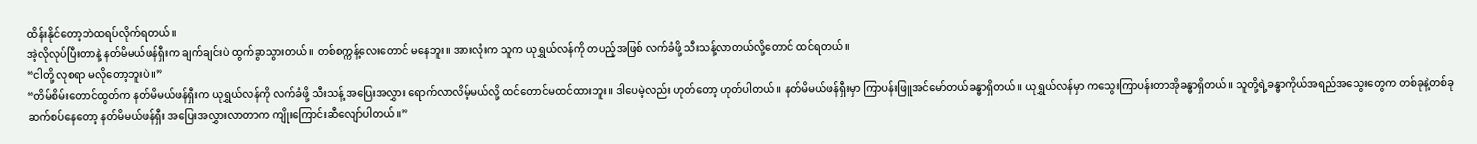ထိန်းနိုင်တော့ဘဲထရပ်လိုက်ရတယ်။
အဲ့လိုလုပ်ပြီးတာနဲ့ နတ်မိမယ်ဖန်ရှီးက ချက်ချင်းပဲ ထွက်ခွာသွားတယ်။ တစ်စက္ကန့်လေးတောင် မနေဘူး။ အားလုံးက သူက ယုရွှယ်လန်ကို တပည့်အဖြစ် လက်ခံဖို့ သီးသန့်လာတယ်လို့တောင် ထင်ရတယ်။
“ငါတို့ လုစရာ မလိုတော့ဘူးပဲ။”
“တိမ်စိမ်းတောင်ထွတ်က နတ်မိမယ်ဖန်ရှီးက ယုရွှယ်လန်ကို လက်ခံဖို့ သီးသန့် အပြေးအလွှား ရောက်လာလိမ့်မယ်လို့ ထင်တောင်မထင်ထားဘူး။ ဒါပေမဲ့လည်း ဟုတ်တော့ ဟုတ်ပါတယ်။ နတ်မိမယ်ဖန်ရှီးမှာ ကြာပန်းဖြူအင်မော်တယ်ခန္ဓာရှိတယ်။ ယုရွှယ်လန်မှာ ကသွေးကြာပန်းတာအိုခန္ဓာရှိတယ်။ သူတို့ရဲ့ခန္ဓာကိုယ်အရည်အသွေးတွေက တစ်ခုနဲ့တစ်ခု ဆက်စပ်နေတော့ နတ်မိမယ်ဖန်ရှီး အပြေးအလွှားလာတာက ကျိုးကြောင်းဆီလျော်ပါတယ်။”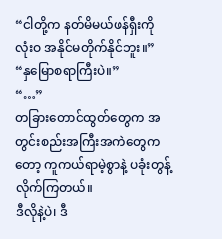“ငါတို့က နတ်မိမယ်ဖန်ရှီးကို လုံးဝ အနိုင်မတိုက်နိုင်ဘူး။”
“နှမြောစရာကြီးပဲ။”
“…”
တခြားတောင်ထွတ်တွေက အတွင်းစည်းအကြီးအကဲတွေကတော့ ကူကယ်ရာမဲ့စွာနဲ့ ပခုံးတွန့်လိုက်ကြတယ်။
ဒီလိုနဲ့ပဲ၊ ဒီ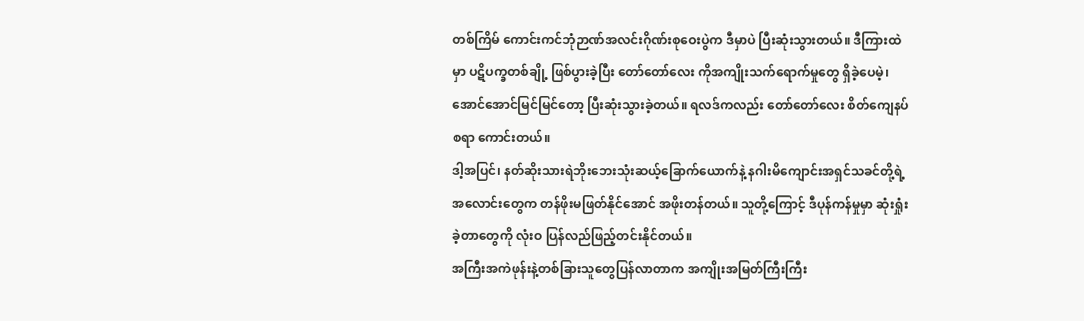တစ်ကြိမ် ကောင်းကင်ဘုံဉာဏ်အလင်းဂိုဏ်းစုဝေးပွဲက ဒီမှာပဲ ပြီးဆုံးသွားတယ်။ ဒီကြားထဲမှာ ပဋိပက္ခတစ်ချို့ ဖြစ်ပွားခဲ့ပြီး တော်တော်လေး ကိုအကျိုးသက်ရောက်မှုတွေ ရှိခဲ့ပေမဲ့၊ အောင်အောင်မြင်မြင်တော့ ပြီးဆုံးသွားခဲ့တယ်။ ရလဒ်ကလည်း တော်တော်လေး စိတ်ကျေနပ်စရာ ကောင်းတယ်။
ဒါ့အပြင်၊ နတ်ဆိုးသားရဲဘိုးဘေးသုံးဆယ့်ခြောက်ယောက်နဲ့ နဂါးမိကျောင်းအရှင်သခင်တို့ရဲ့ အလောင်းတွေက တန်ဖိုးမဖြတ်နိုင်အောင် အဖိုးတန်တယ်။ သူတို့ကြောင့် ဒီပုန်ကန်မှုမှာ ဆုံးရှုံးခဲ့တာတွေကို လုံးဝ ပြန်လည်ဖြည့်တင်းနိုင်တယ်။
အကြီးအကဲဖုန်းနဲ့တစ်ခြားသူတွေပြန်လာတာက အကျိုးအမြတ်ကြီးကြီး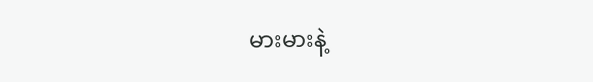မားမားနဲ့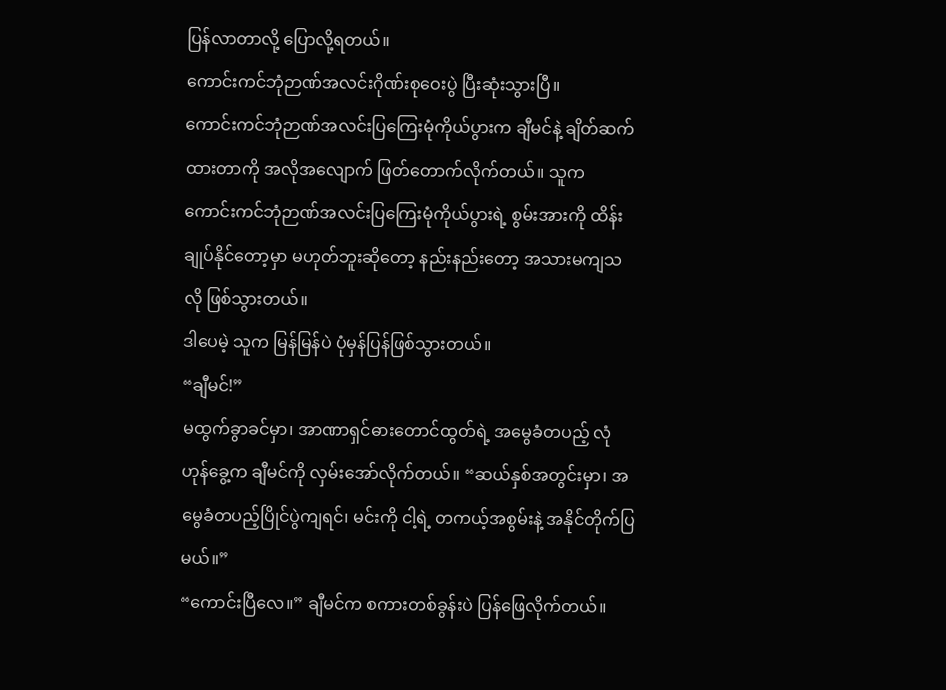ပြန်လာတာလို့ ပြောလို့ရတယ်။
ကောင်းကင်ဘုံဉာဏ်အလင်းဂိုဏ်းစုဝေးပွဲ ပြီးဆုံးသွားပြီ။
ကောင်းကင်ဘုံဉာဏ်အလင်းပြကြေးမုံကိုယ်ပွားက ချီမင်နဲ့ ချိတ်ဆက်ထားတာကို အလိုအလျောက် ဖြတ်တောက်လိုက်တယ်။ သူက ကောင်းကင်ဘုံဉာဏ်အလင်းပြကြေးမုံကိုယ်ပွားရဲ့ စွမ်းအားကို ထိန်းချုပ်နိုင်တော့မှာ မဟုတ်ဘူးဆိုတော့ နည်းနည်းတော့ အသားမကျသလို ဖြစ်သွားတယ်။
ဒါပေမဲ့ သူက မြန်မြန်ပဲ ပုံမှန်ပြန်ဖြစ်သွားတယ်။
“ချီမင်!”
မထွက်ခွာခင်မှာ၊ အာဏာရှင်ဓားတောင်ထွတ်ရဲ့ အမွေခံတပည့် လုံဟုန်ခွေ့က ချီမင်ကို လှမ်းအော်လိုက်တယ်။ “ဆယ်နှစ်အတွင်းမှာ၊ အမွေခံတပည့်ပြိုင်ပွဲကျရင်၊ မင်းကို ငါ့ရဲ့ တကယ့်အစွမ်းနဲ့ အနိုင်တိုက်ပြမယ်။”
“ကောင်းပြီလေ။” ချီမင်က စကားတစ်ခွန်းပဲ ပြန်ဖြေလိုက်တယ်။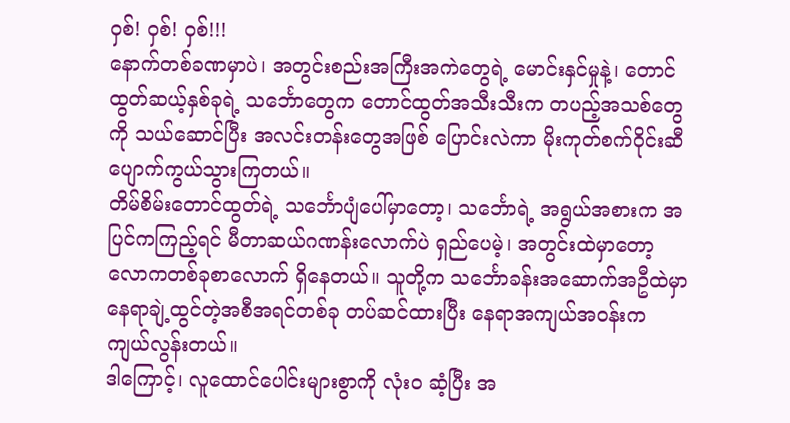ဝှစ်! ဝှစ်! ဝှစ်!!!
နောက်တစ်ခဏမှာပဲ၊ အတွင်းစည်းအကြီးအကဲတွေရဲ့ မောင်းနှင်မှုနဲ့၊ တောင်ထွတ်ဆယ့်နှစ်ခုရဲ့ သင်္ဘောတွေက တောင်ထွတ်အသီးသီးက တပည့်အသစ်တွေကို သယ်ဆောင်ပြီး အလင်းတန်းတွေအဖြစ် ပြောင်းလဲကာ မိုးကုတ်စက်ဝိုင်းဆီ ပျောက်ကွယ်သွားကြတယ်။
တိမ်စိမ်းတောင်ထွတ်ရဲ့ သင်္ဘောပျံပေါ်မှာတော့၊ သင်္ဘောရဲ့ အရွယ်အစားက အပြင်ကကြည့်ရင် မီတာဆယ်ဂဏန်းလောက်ပဲ ရှည်ပေမဲ့၊ အတွင်းထဲမှာတော့ လောကတစ်ခုစာလောက် ရှိနေတယ်။ သူတို့က သင်္ဘောခန်းအဆောက်အဦထဲမှာ နေရာချဲ့ထွင်တဲ့အစီအရင်တစ်ခု တပ်ဆင်ထားပြီး နေရာအကျယ်အဝန်းက ကျယ်လွန်းတယ်။
ဒါကြောင့်၊ လူထောင်ပေါင်းများစွာကို လုံးဝ ဆံ့ပြီး အ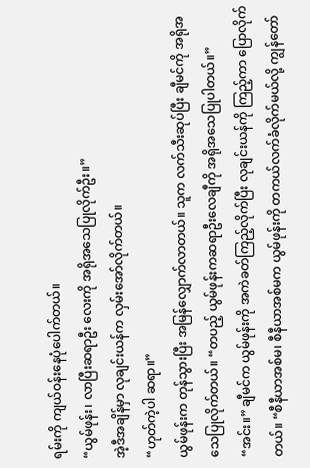ရမ်းကို ကျယ်ဝန်းနေပုံပေါက်တယ်။
“ယွမ်ဖုန်း၊ လာပြီးဆရာဦး လေးကို အရိုအသေပြုလိုက်ဦး။”
အဲ့ဒီအချိန်မှာ လုချင်းယန်က လှမ်းအော်လိုက်တယ်။
“ဟုတ်ကဲ့ပါ ဆရာ။”
ယွမ်ဖုန်းက တုန်သွားပြီး အမြန်လျှောက်လာတယ်။ သူက လက်သီးဆုပ်ပြီး ချီမင်ကို အရိုအသေပြုလိုက်တယ်။ “တပည့် ယွမ်ဖုန်းကဆရာဦးလေချီကို အရိုအသေပြုပါတယ်။”
“အင်း။” ချီမင်က ယွမ်ဖုန်းကို အကဲခတ်ကြည့်လိုက်ပြီး လုချင်းယန်ကို ကြည့်ကာ ပြောလိုက်တယ်။ “စီနီယာအစ်မ၊ စီနီယာအစ်မက ယွမ်ဖုန်းကို တကယ်လက်ခံလိုက်မယ်လို့ ကျွန်တော်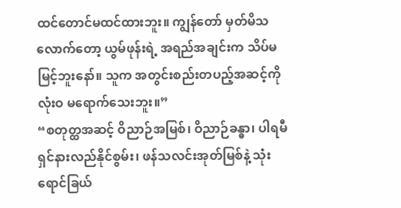ထင်တောင်မထင်ထားဘူး။ ကျွန်တော် မှတ်မိသလောက်တော့ ယွမ်ဖုန်းရဲ့ အရည်အချင်းက သိပ်မမြင့်ဘူးနော်။ သူက အတွင်းစည်းတပည့်အဆင့်ကို လုံးဝ မရောက်သေးဘူး။”
“စတုတ္ထအဆင့် ဝိညာဉ်အမြစ်၊ ဝိညာဉ်ခန္ဓာ၊ ပါရမီရှင်နားလည်နိုင်စွမ်း၊ ဖန်သလင်းအုတ်မြစ်နဲ့ သုံးရောင်ခြယ်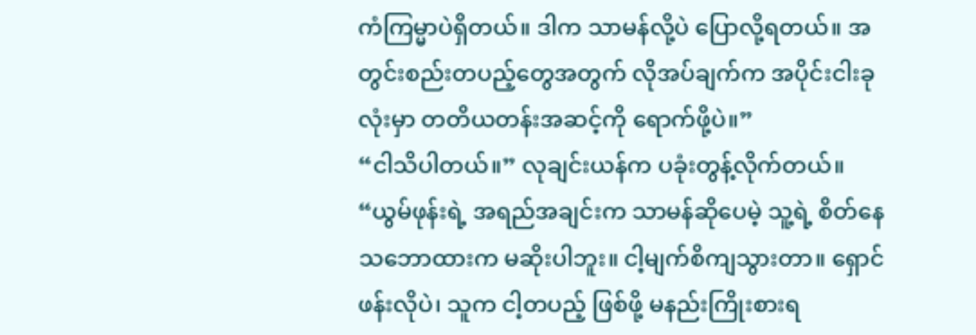ကံကြမ္မာပဲရှိတယ်။ ဒါက သာမန်လို့ပဲ ပြောလို့ရတယ်။ အတွင်းစည်းတပည့်တွေအတွက် လိုအပ်ချက်က အပိုင်းငါးခုလုံးမှာ တတိယတန်းအဆင့်ကို ရောက်ဖို့ပဲ။”
“ငါသိပါတယ်။” လုချင်းယန်က ပခုံးတွန့်လိုက်တယ်။ “ယွမ်ဖုန်းရဲ့ အရည်အချင်းက သာမန်ဆိုပေမဲ့ သူ့ရဲ့ စိတ်နေသဘောထားက မဆိုးပါဘူး။ ငါ့မျက်စိကျသွားတာ။ ရှောင်ဖန်းလိုပဲ၊ သူက ငါ့တပည့် ဖြစ်ဖို့ မနည်းကြိုးစားရ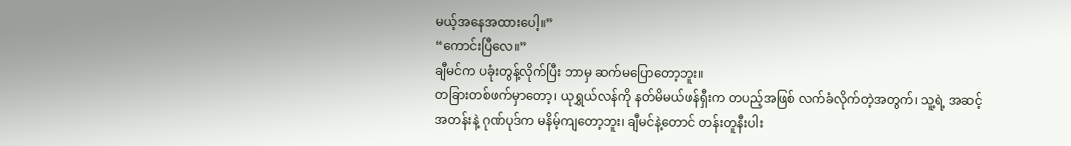မယ့်အနေအထားပေါ့။”
“ကောင်းပြီလေ။”
ချီမင်က ပခုံးတွန့်လိုက်ပြီး ဘာမှ ဆက်မပြောတော့ဘူး။
တခြားတစ်ဖက်မှာတော့၊ ယုရွှယ်လန်ကို နတ်မိမယ်ဖန်ရှီးက တပည့်အဖြစ် လက်ခံလိုက်တဲ့အတွက်၊ သူ့ရဲ့ အဆင့်အတန်းနဲ့ ဂုဏ်ပုဒ်က မနိမ့်ကျတော့ဘူး၊ ချီမင်နဲ့တောင် တန်းတူနီးပါး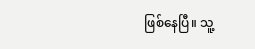ဖြစ်နေပြီ။ သူ့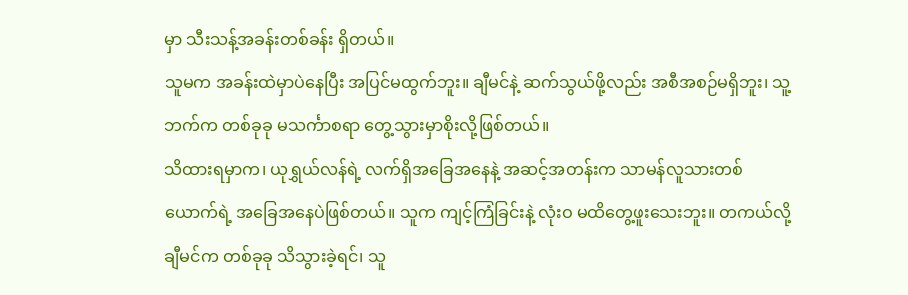မှာ သီးသန့်အခန်းတစ်ခန်း ရှိတယ်။
သူမက အခန်းထဲမှာပဲနေပြီး အပြင်မထွက်ဘူး။ ချီမင်နဲ့ ဆက်သွယ်ဖို့လည်း အစီအစဉ်မရှိဘူး၊ သူ့ဘက်က တစ်ခုခု မသင်္ကာစရာ တွေ့သွားမှာစိုးလို့ဖြစ်တယ်။
သိထားရမှာက၊ ယုရွှယ်လန်ရဲ့ လက်ရှိအခြေအနေနဲ့ အဆင့်အတန်းက သာမန်လူသားတစ်ယောက်ရဲ့ အခြေအနေပဲဖြစ်တယ်။ သူက ကျင့်ကြံခြင်းနဲ့ လုံးဝ မထိတွေ့ဖူးသေးဘူး။ တကယ်လို့ ချီမင်က တစ်ခုခု သိသွားခဲ့ရင်၊ သူ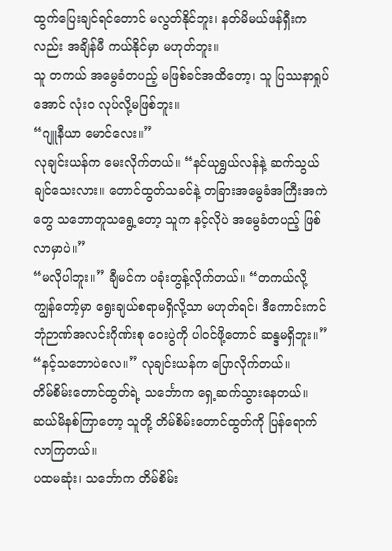ထွက်ပြေးချင်ရင်တောင် မလွတ်နိုင်ဘူး၊ နတ်မိမယ်ဖန်ရှီးကလည်း အချိန်မီ ကယ်နိုင်မှာ မဟုတ်ဘူး။
သူ တကယ် အမွေခံတပည့် မဖြစ်ခင်အထိတော့၊ သူ ပြဿနာရှုပ်အောင် လုံးဝ လုပ်လို့မဖြစ်ဘူး။
“ဂျူနီယာ မောင်လေး။”
လုချင်းယန်က မေးလိုက်တယ်။ “နင်ယုရွှယ်လန်နဲ့ ဆက်သွယ်ချင်သေးလား။ တောင်ထွတ်သခင်နဲ့ တခြားအမွေခံအကြီးအကဲတွေ သဘောတူသရွေ့တော့ သူက နင့်လိုပဲ အမွေခံတပည့် ဖြစ်လာမှာပဲ။”
“မလိုပါဘူး။” ချီမင်က ပခုံးတွန့်လိုက်တယ်။ “တကယ်လို့ ကျွန်တော့်မှာ ရွေးချယ်စရာမရှိလို့သာ မဟုတ်ရင်၊ ဒီကောင်းကင်ဘုံဉာဏ်အလင်းဂိုဏ်းစု ဝေးပွဲကို ပါဝင်ဖို့တောင် ဆန္ဒမရှိဘူး။”
“နင့်သဘောပဲလေ။” လုချင်းယန်က ပြောလိုက်တယ်။
တိမ်စိမ်းတောင်ထွတ်ရဲ့ သင်္ဘောက ရှေ့ဆက်သွားနေတယ်။
ဆယ်မိနစ်ကြာတော့ သူတို့ တိမ်စိမ်းတောင်ထွတ်ကို ပြန်ရောက်လာကြတယ်။
ပထမဆုံး၊ သင်္ဘောက တိမ်စိမ်း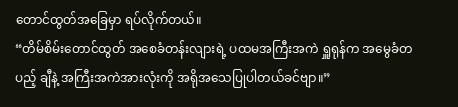တောင်ထွတ်အခြေမှာ ရပ်လိုက်တယ်။
“တိမ်စိမ်းတောင်ထွတ် အစေခံတန်းလျားရဲ့ ပထမအကြီးအကဲ ရှူရုန်က အမွေခံတပည့် ချီနဲ့ အကြီးအကဲအားလုံးကို အရိုအသေပြုပါတယ်ခင်ဗျာ။”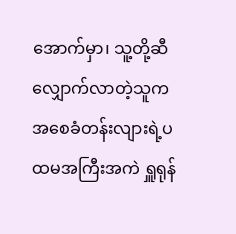အောက်မှာ၊ သူ့တို့ဆီ လျှောက်လာတဲ့သူက အစေခံတန်းလျားရဲ့ပထမအကြီးအကဲ ရှူရုန်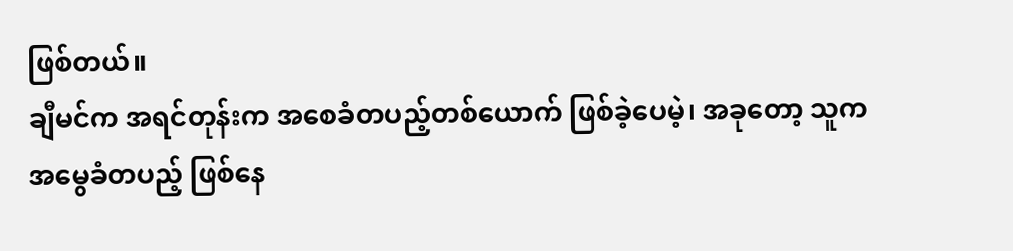ဖြစ်တယ်။
ချီမင်က အရင်တုန်းက အစေခံတပည့်တစ်ယောက် ဖြစ်ခဲ့ပေမဲ့၊ အခုတော့ သူက အမွေခံတပည့် ဖြစ်နေ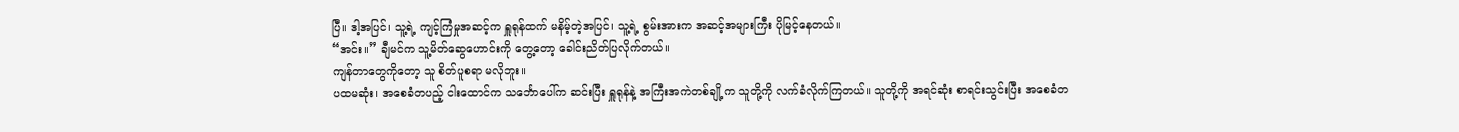ပြီ။ ဒါ့အပြင်၊ သူ့ရဲ့ ကျင့်ကြံမှုအဆင့်က ရှူရုန်ထက် မနိမ့်တဲ့အပြင်၊ သူ့ရဲ့ စွမ်းအားက အဆင့်အများကြီး ပိုမြင့်နေတယ်။
“အင်း။” ချီမင်က သူ့မိတ်ဆွေဟောင်းကို တွေ့တော့ ခေါင်းညိတ်ပြလိုက်တယ်။
ကျန်တာတွေကိုတော့ သူ စိတ်ပူစရာ မလိုဘူး။
ပထမဆုံး၊ အစေခံတပည့် ငါးထောင်က သင်္ဘောပေါ်က ဆင်းပြီး ရှူရုန်နဲ့ အကြီးအကဲတစ်ချို့က သူတို့ကို လက်ခံလိုက်ကြတယ်။ သူတို့ကို အရင်ဆုံး စာရင်းသွင်းပြီး အစေခံတ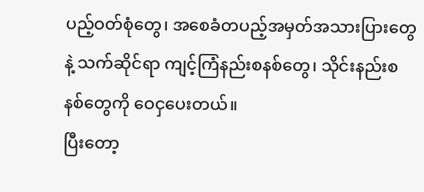ပည့်ဝတ်စုံတွေ၊ အစေခံတပည့်အမှတ်အသားပြားတွေနဲ့ သက်ဆိုင်ရာ ကျင့်ကြံနည်းစနစ်တွေ၊ သိုင်းနည်းစနစ်တွေကို ဝေငှပေးတယ်။
ပြီးတော့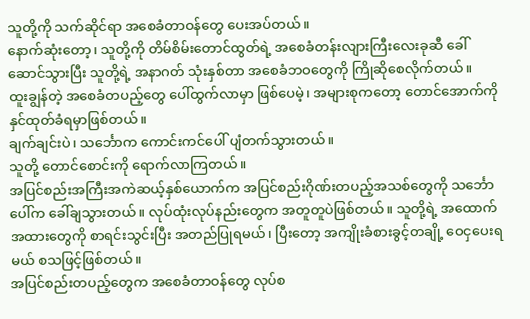သူတို့ကို သက်ဆိုင်ရာ အစေခံတာဝန်တွေ ပေးအပ်တယ်။
နောက်ဆုံးတော့၊ သူတို့ကို တိမ်စိမ်းတောင်ထွတ်ရဲ့ အစေခံတန်းလျားကြီးလေးခုဆီ ခေါ်ဆောင်သွားပြီး သူတို့ရဲ့ အနာဂတ် သုံးနှစ်တာ အစေခံဘဝတွေကို ကြိုဆိုစေလိုက်တယ်။
ထူးချွန်တဲ့ အစေခံတပည့်တွေ ပေါ်ထွက်လာမှာ ဖြစ်ပေမဲ့၊ အများစုကတော့ တောင်အောက်ကို နှင်ထုတ်ခံရမှာဖြစ်တယ်။
ချက်ချင်းပဲ၊ သင်္ဘောက ကောင်းကင်ပေါ် ပျံတက်သွားတယ်။
သူတို့ တောင်စောင်းကို ရောက်လာကြတယ်။
အပြင်စည်းအကြီးအကဲဆယ့်နှစ်ယောက်က အပြင်စည်းဂိုဏ်းတပည့်အသစ်တွေကို သင်္ဘောပေါ်က ခေါ်ချသွားတယ်။ လုပ်ထုံးလုပ်နည်းတွေက အတူတူပဲဖြစ်တယ်။ သူတို့ရဲ့ အထောက်အထားတွေကို စာရင်းသွင်းပြီး အတည်ပြုရမယ်၊ ပြီးတော့ အကျိုးခံစားခွင့်တချို့ ဝေငှပေးရမယ် စသဖြင့်ဖြစ်တယ်။
အပြင်စည်းတပည့်တွေက အစေခံတာဝန်တွေ လုပ်စ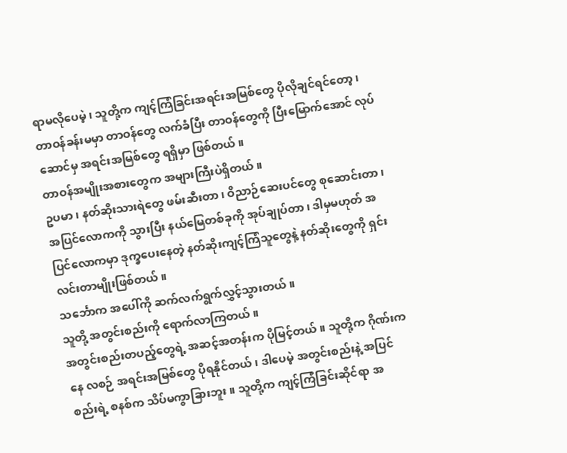ရာမလိုပေမဲ့၊ သူတို့က ကျင့်ကြံခြင်းအရင်းအမြစ်တွေ ပိုလိုချင်ရင်တော့၊ တာဝန်ခန်းမမှာ တာဝန်တွေ လက်ခံပြီး တာဝန်တွေကို ပြီးမြောက်အောင် လုပ်ဆောင်မှ အရင်းအမြစ်တွေ ရရှိမှာ ဖြစ်တယ်။
တာဝန်အမျိုးအစားတွေက အများကြီးပဲရှိတယ်။
ဥပမာ၊ နတ်ဆိုးသားရဲတွေ ဖမ်းဆီးတာ၊ ဝိညာဉ်ဆေးပင်တွေ စုဆောင်းတာ၊ အပြင်လောကကို သွားပြီး နယ်မြေတစ်ခုကို အုပ်ချုပ်တာ၊ ဒါမှမဟုတ် အပြင်လောကမှာ ဒုက္ခပေးနေတဲ့ နတ်ဆိုးကျင့်ကြံသူတွေနဲ့ နတ်ဆိုးတွေကို ရှင်းလင်းတာမျိုးဖြစ်တယ်။
သင်္ဘောက အပေါ်ကို ဆက်လက်ရွက်လွှင့်သွားတယ်။
သူတို့ အတွင်းစည်းကို ရောက်လာကြတယ်။
အတွင်းစည်းတပည့်တွေရဲ့ အဆင့်အတန်းက ပိုမြင့်တယ်။ သူတို့က ဂိုဏ်းကနေ လစဉ် အရင်းအမြစ်တွေ ပိုရနိုင်တယ်၊ ဒါပေမဲ့ အတွင်းစည်းနဲ့ အပြင်စည်းရဲ့ စနစ်က သိပ်မကွာခြားဘူး။ သူတို့က ကျင့်ကြံခြင်းဆိုင်ရာ အ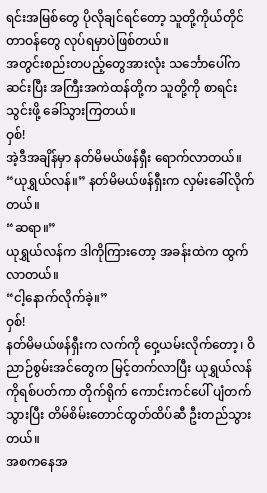ရင်းအမြစ်တွေ ပိုလိုချင်ရင်တော့ သူတို့ကိုယ်တိုင် တာဝန်တွေ လုပ်ရမှာပဲဖြစ်တယ်။
အတွင်းစည်းတပည့်တွေအားလုံး သင်္ဘောပေါ်က ဆင်းပြီး အကြီးအကဲထန်တို့က သူတို့ကို စာရင်းသွင်းဖို့ ခေါ်သွားကြတယ်။
ဝှစ်!
အဲ့ဒီအချိန်မှာ နတ်မိမယ်ဖန်ရှီး ရောက်လာတယ်။
“ယုရွှယ်လန်။” နတ်မိမယ်ဖန်ရှီးက လှမ်းခေါ်လိုက်တယ်။
“ဆရာ။”
ယုရွှယ်လန်က ဒါကိုကြားတော့ အခန်းထဲက ထွက်လာတယ်။
“ငါ့နောက်လိုက်ခဲ့။”
ဝှစ်!
နတ်မိမယ်ဖန်ရှီးက လက်ကို ဝှေ့ယမ်းလိုက်တော့၊ ဝိညာဉ်စွမ်းအင်တွေက မြင့်တက်လာပြီး ယုရွှယ်လန်ကိုရစ်ပတ်ကာ တိုက်ရိုက် ကောင်းကင်ပေါ် ပျံတက်သွားပြီး တိမ်စိမ်းတောင်ထွတ်ထိပ်ဆီ ဦးတည်သွားတယ်။
အစကနေအ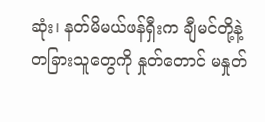ဆုံး၊ နတ်မိမယ်ဖန်ရှီးက ချီမင်တို့နဲ့ တခြားသူတွေကို နှုတ်တောင် မနှုတ်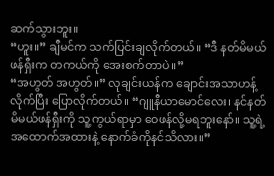ဆက်သွားဘူး။
“ဟူး။” ချီမင်က သက်ပြင်းချလိုက်တယ်။ “ဒီ နတ်မိမယ်ဖန်ရှီးက တကယ်ကို အေးစက်တာပဲ။”
“အဟွတ် အဟွတ်။” လုချင်းယန်က ချောင်းအသာဟန့်လိုက်ပြီး ပြောလိုက်တယ်။ “ဂျူနီယာမောင်လေး၊ နင်နတ်မိမယ်ဖန်ရှီးကို သူ့ကွယ်ရာမှာ ဝေဖန်လို့မရဘူးနော်။ သူ့ရဲ့ အထောက်အထားနဲ့ နောက်ခံကိုနင်သိလား။”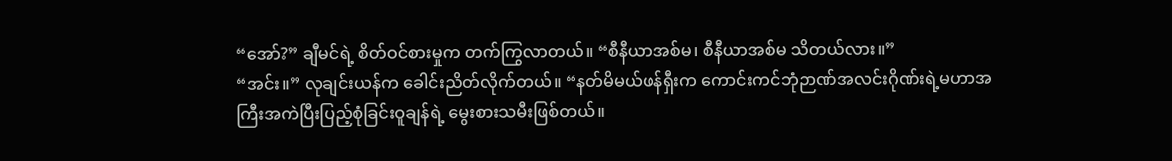“အော်?” ချီမင်ရဲ့ စိတ်ဝင်စားမှုက တက်ကြွလာတယ်။ “စီနီယာအစ်မ၊ စီနီယာအစ်မ သိတယ်လား။”
“အင်း။” လုချင်းယန်က ခေါင်းညိတ်လိုက်တယ်။ “နတ်မိမယ်ဖန်ရှီးက ကောင်းကင်ဘုံဉာဏ်အလင်းဂိုဏ်းရဲ့မဟာအကြီးအကဲပြီးပြည့်စုံခြင်းဝူချန်ရဲ့ မွေးစားသမီးဖြစ်တယ်။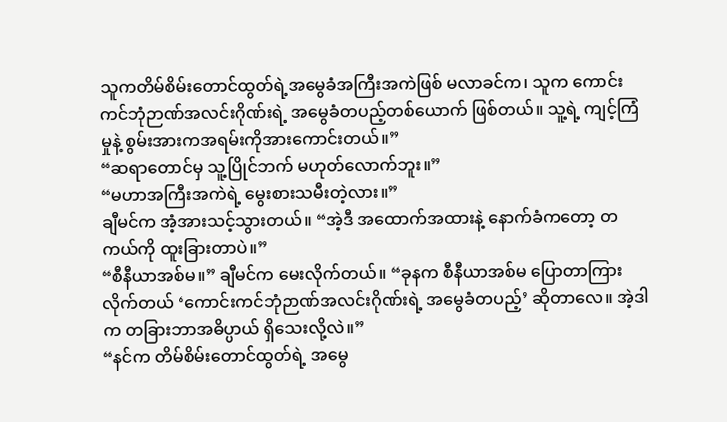သူကတိမ်စိမ်းတောင်ထွတ်ရဲ့အမွေခံအကြီးအကဲဖြစ် မလာခင်က၊ သူက ကောင်းကင်ဘုံဉာဏ်အလင်းဂိုဏ်းရဲ့ အမွေခံတပည့်တစ်ယောက် ဖြစ်တယ်။ သူ့ရဲ့ ကျင့်ကြံမှုနဲ့ စွမ်းအားကအရမ်းကိုအားကောင်းတယ်။”
“ဆရာတောင်မှ သူ့ပြိုင်ဘက် မဟုတ်လောက်ဘူး။”
“မဟာအကြီးအကဲရဲ့ မွေးစားသမီးတဲ့လား။”
ချီမင်က အံ့အားသင့်သွားတယ်။ “အဲ့ဒီ အထောက်အထားနဲ့ နောက်ခံကတော့ တကယ်ကို ထူးခြားတာပဲ။”
“စီနီယာအစ်မ။” ချီမင်က မေးလိုက်တယ်။ “ခုနက စီနီယာအစ်မ ပြောတာကြားလိုက်တယ် ‘ကောင်းကင်ဘုံဉာဏ်အလင်းဂိုဏ်းရဲ့ အမွေခံတပည့်’ ဆိုတာလေ။ အဲ့ဒါက တခြားဘာအဓိပ္ပာယ် ရှိသေးလို့လဲ။”
“နင်က တိမ်စိမ်းတောင်ထွတ်ရဲ့ အမွေ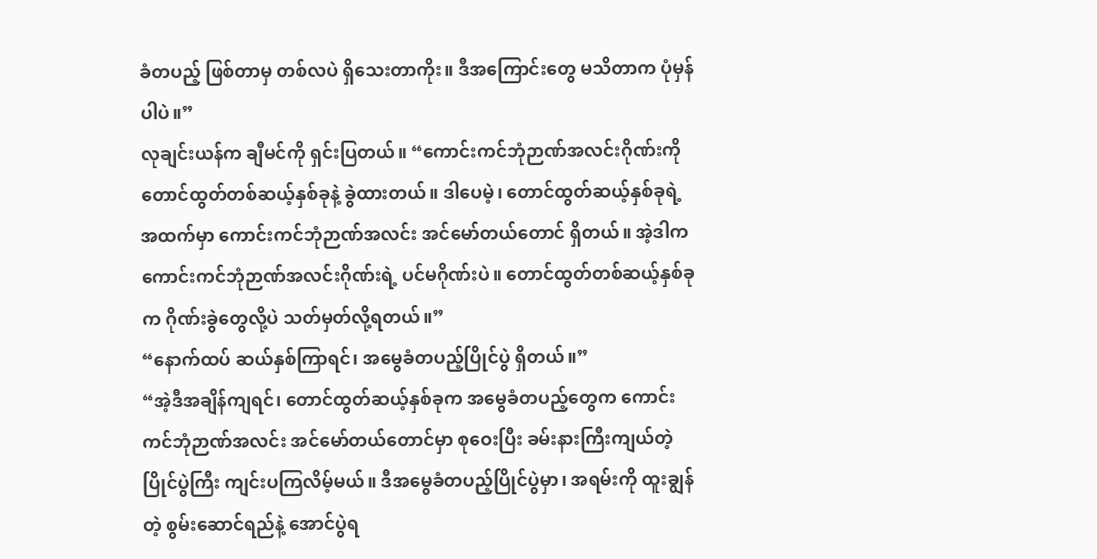ခံတပည့် ဖြစ်တာမှ တစ်လပဲ ရှိသေးတာကိုး။ ဒီအကြောင်းတွေ မသိတာက ပုံမှန်ပါပဲ။”
လုချင်းယန်က ချီမင်ကို ရှင်းပြတယ်။ “ကောင်းကင်ဘုံဉာဏ်အလင်းဂိုဏ်းကို တောင်ထွတ်တစ်ဆယ့်နှစ်ခုနဲ့ ခွဲထားတယ်။ ဒါပေမဲ့၊ တောင်ထွတ်ဆယ့်နှစ်ခုရဲ့ အထက်မှာ ကောင်းကင်ဘုံဉာဏ်အလင်း အင်မော်တယ်တောင် ရှိတယ်။ အဲ့ဒါက ကောင်းကင်ဘုံဉာဏ်အလင်းဂိုဏ်းရဲ့ ပင်မဂိုဏ်းပဲ။ တောင်ထွတ်တစ်ဆယ့်နှစ်ခုက ဂိုဏ်းခွဲတွေလို့ပဲ သတ်မှတ်လို့ရတယ်။”
“နောက်ထပ် ဆယ်နှစ်ကြာရင်၊ အမွေခံတပည့်ပြိုင်ပွဲ ရှိတယ်။”
“အဲ့ဒီအချိန်ကျရင်၊ တောင်ထွတ်ဆယ့်နှစ်ခုက အမွေခံတပည့်တွေက ကောင်းကင်ဘုံဉာဏ်အလင်း အင်မော်တယ်တောင်မှာ စုဝေးပြီး ခမ်းနားကြီးကျယ်တဲ့ ပြိုင်ပွဲကြီး ကျင်းပကြလိမ့်မယ်။ ဒီအမွေခံတပည့်ပြိုင်ပွဲမှာ၊ အရမ်းကို ထူးချွန်တဲ့ စွမ်းဆောင်ရည်နဲ့ အောင်ပွဲရ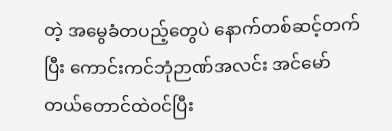တဲ့ အမွေခံတပည့်တွေပဲ နောက်တစ်ဆင့်တက်ပြီး ကောင်းကင်ဘုံဉာဏ်အလင်း အင်မော်တယ်တောင်ထဲဝင်ပြီး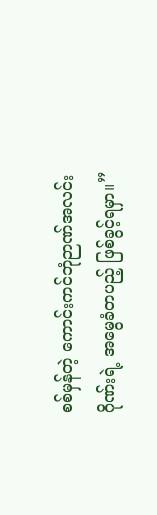စစ်မှန်တဲ့ ကောင်းကင်ဘုံဉာဏ်အလင်းဂိုဏ်းရဲ့ အမွေခံတပည့် ဖြစ်ခွင့်ရမှာ။”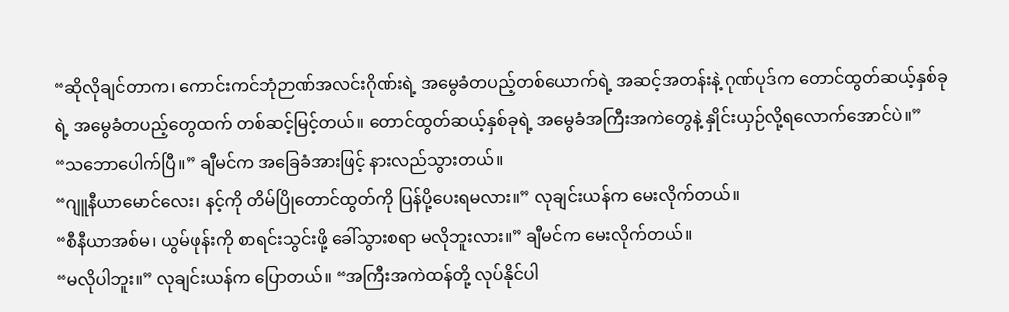“ဆိုလိုချင်တာက၊ ကောင်းကင်ဘုံဉာဏ်အလင်းဂိုဏ်းရဲ့ အမွေခံတပည့်တစ်ယောက်ရဲ့ အဆင့်အတန်းနဲ့ ဂုဏ်ပုဒ်က တောင်ထွတ်ဆယ့်နှစ်ခုရဲ့ အမွေခံတပည့်တွေထက် တစ်ဆင့်မြင့်တယ်။ တောင်ထွတ်ဆယ့်နှစ်ခုရဲ့ အမွေခံအကြီးအကဲတွေနဲ့ နှိုင်းယှဉ်လို့ရလောက်အောင်ပဲ။”
“သဘောပေါက်ပြီ။” ချီမင်က အခြေခံအားဖြင့် နားလည်သွားတယ်။
“ဂျူနီယာမောင်လေး၊ နင့်ကို တိမ်ပြိုတောင်ထွတ်ကို ပြန်ပို့ပေးရမလား။” လုချင်းယန်က မေးလိုက်တယ်။
“စီနီယာအစ်မ၊ ယွမ်ဖုန်းကို စာရင်းသွင်းဖို့ ခေါ်သွားစရာ မလိုဘူးလား။” ချီမင်က မေးလိုက်တယ်။
“မလိုပါဘူး။” လုချင်းယန်က ပြောတယ်။ “အကြီးအကဲထန်တို့ လုပ်နိုင်ပါ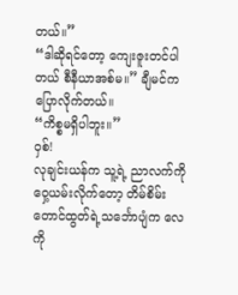တယ်။”
“ဒါဆိုရင်တော့ ကျေးဇူးတင်ပါတယ် စီနီယာအစ်မ။” ချီမင်က ပြောလိုက်တယ်။
“ကိစ္စမရှိပါဘူး။”
ဝှစ်!
လုချင်းယန်က သူ့ရဲ့ ညာလက်ကို ဝှေ့ယမ်းလိုက်တော့ တိမ်စိမ်းတောင်ထွတ်ရဲ့သင်္ဘောပျံက လေကို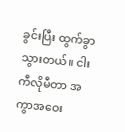ခွင်းပြီး ထွက်ခွာသွားတယ်။ ငါးကီလိုမီတာ အကွာအဝေး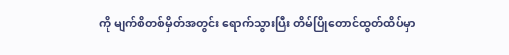ကို မျက်စိတစ်မှိတ်အတွင်း ရောက်သွားပြီး တိမ်ပြိုတောင်ထွတ်ထိပ်မှာ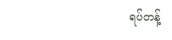ရပ်တန့်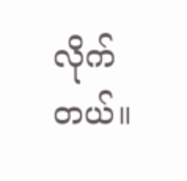လိုက်တယ်။